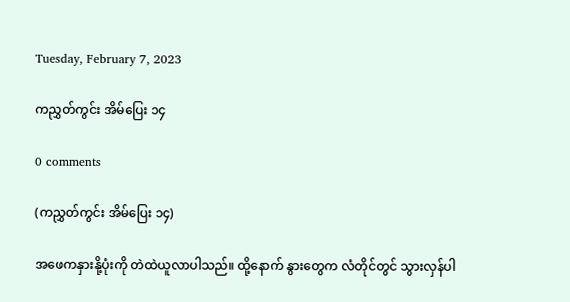Tuesday, February 7, 2023

ကညွှတ်ကွင်း အိမ်ပြေး ၁၄

0 comments

(ကညွှတ်ကွင်း အိမ်ပြေး ၁၄)

အဖေကနှားနို့ပုံးကို တဲထဲယူလာပါသည်။ ထို့နောက် နွားတွေက လံတိုင်တွင် သွားလှန်ပါ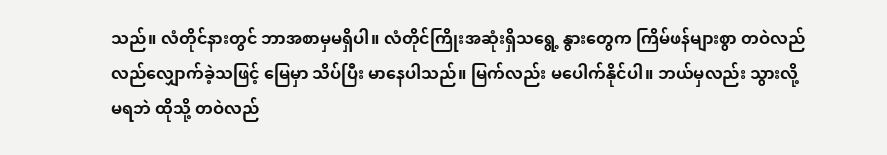သည်။ လံတိုင်နားတွင် ဘာအစာမှမရှိပါ။ လံတိုင်ကြိုးအဆုံးရှိသရွေ့ နွားတွေက ကြိမ်ဖန်များစွာ တဝဲလည်လည်လျှောက်ခဲ့သဖြင့် မြေမှာ သိပ်ပြီး မာနေပါသည်။ မြက်လည်း မပေါက်နိုင်ပါ။ ဘယ်မှလည်း သွားလို့မရဘဲ ထိုသို့ တဝဲလည်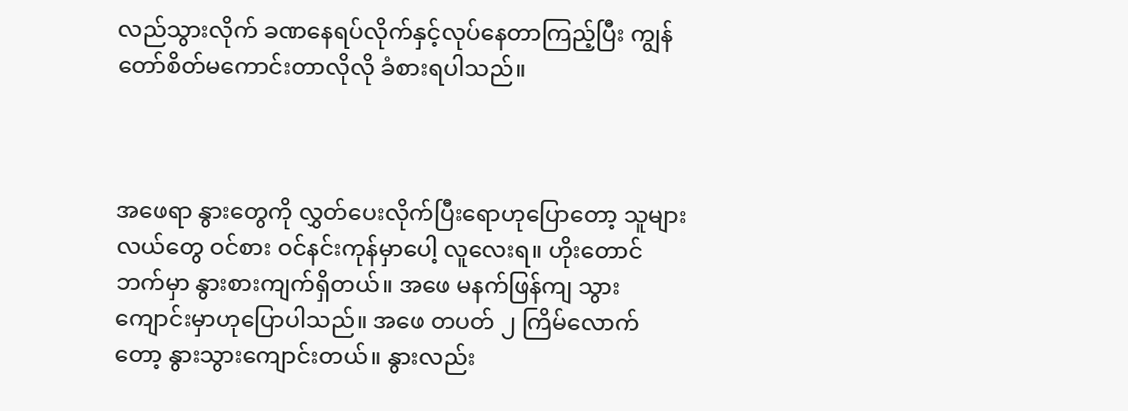လည်သွားလိုက် ခဏနေရပ်လိုက်နှင့်လုပ်နေတာကြည့်ပြီး ကျွန်တော်စိတ်မကောင်းတာလိုလို ခံစားရပါသည်။



အဖေရာ နွားတွေကို လွှတ်ပေးလိုက်ပြီးရောဟုပြောတော့ သူများလယ်တွေ ဝင်စား ဝင်နင်းကုန်မှာပေါ့ လူလေးရ။ ဟိုးတောင်ဘက်မှာ နွားစားကျက်ရှိတယ်။ အဖေ မနက်ဖြန်ကျ သွားကျောင်းမှာဟုပြောပါသည်။ အဖေ တပတ် ၂ ကြိမ်လောက်တော့ နွားသွားကျောင်းတယ်။ နွားလည်း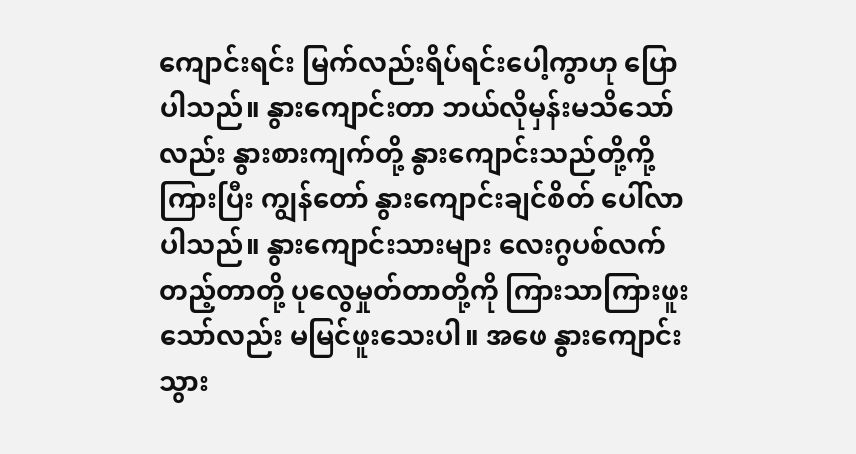ကျောင်းရင်း မြက်လည်းရိပ်ရင်းပေါ့ကွာဟု ပြောပါသည်။ နွားကျောင်းတာ ဘယ်လိုမှန်းမသိသော်လည်း နွားစားကျက်တို့ နွားကျောင်းသည်တို့ကို့ကြားပြီး ကျွန်တော် နွားကျောင်းချင်စိတ် ပေါ်လာပါသည်။ နွားကျောင်းသားများ လေးဂွပစ်လက်တည့်တာတို့ ပုလွေမှုတ်တာတို့ကို ကြားသာကြားဖူးသော်လည်း မမြင်ဖူးသေးပါ။ အဖေ နွားကျောင်းသွား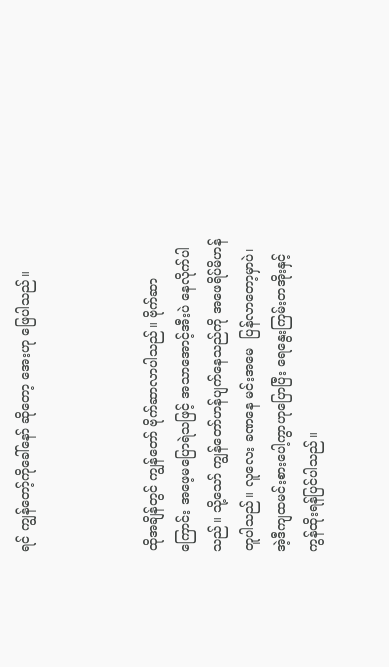ရင် ကျွန်တော့်ကိုခေါ်နော် ဆိုတော့ အေးဟု ဖြေပါသည်။



ထိုအချိန်တွင် ကျွန်တော် ဗိုက်ဆာလာပါသည်။ ဗိုက်ဆာကြောင်း အဖေ့မပြောရဲသဖြင့် အသာအောင့်အီးပဲ နေလိုက်ပါသည်။ သို့သော် ကျွန်တော်ဟန်ပျက်နေသည်ကို အဖေရိပ်မိဟန်တူပါသည်။ လူလေး ခဏနေ မင်းအမေ  ပြန်လာတော့မှာပဲ၊ အဲ့ဒီကျထမင်းစားပေါ့ကွာဟုပြောပြီး ရေနွေးကြမ်းတအိုးနှင့် ကွန်ထိုးရန်ပြင်ပါသည်။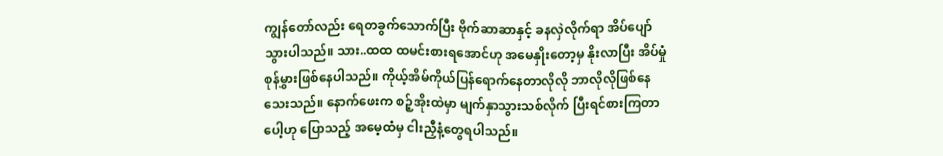ကျွန်တော်လည်း ရေတခွက်သောက်ပြီး ဗိုက်ဆာဆာနှင့် ခနလှဲလိုက်ရာ အိပ်ပျော်သွားပါသည်။ သား..ထထ ထမင်းစားရအောင်ဟု အမေနှိုးတော့မှ နိုးလာပြီး အိပ်မှုံစုန်မွှားဖြစ်နေပါသည်။ ကိုယ့်အိမ်ကိုယ်ပြန်ရောက်နေတာလိုလို ဘာလိုလိုဖြစ်နေသေးသည်။ နောက်ဖေးက စဉ့်အိုးထဲမှာ မျက်နှာသွားသစ်လိုက် ပြီးရင်စားကြတာပေါ့ဟု ပြောသည့် အမေ့ထံမှ ငါးညှီနံ့တွေရပါသည်။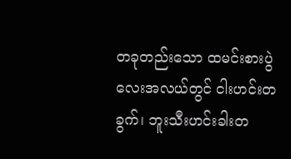တခုတည်းသော ထမင်းစားပွဲလေးအလယ်တွင် ငါးဟင်းတခွက်၊ ဘူးသီးဟင်းခါးတ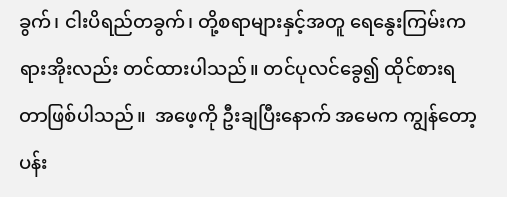ခွက်၊ ငါးပိရည်တခွက်၊ တို့စရာများနှင့်အတူ ရေနွေးကြမ်းကရားအိုးလည်း တင်ထားပါသည်။ တင်ပုလင်ခွေ၍ ထိုင်စားရတာဖြစ်ပါသည်။  အဖေ့ကို ဦးချပြီးနောက် အမေက ကျွန်တော့ပန်း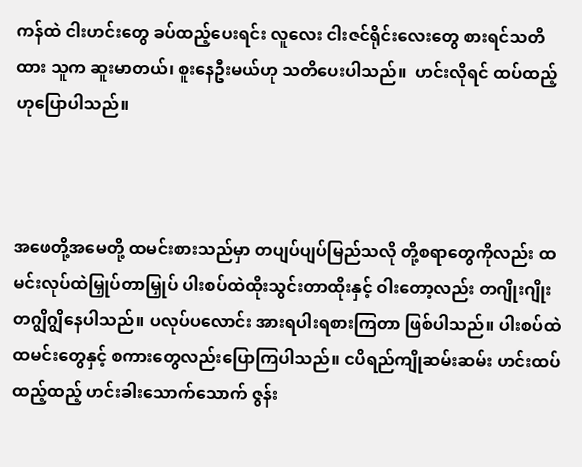ကန်ထဲ ငါးဟင်းတွေ ခပ်ထည့်ပေးရင်း လူလေး ငါးဇင်ရိုင်းလေးတွေ စားရင်သတိထား သူက ဆူးမာတယ်၊ စူးနေဦးမယ်ဟု သတိပေးပါသည်။  ဟင်းလိုရင် ထပ်ထည့်ဟုပြောပါသည်။



အဖေတို့အမေတို့ ထမင်းစားသည်မှာ တပျပ်ပျပ်မြည်သလို တို့စရာတွေကိုလည်း ထမင်းလုပ်ထဲမြှုပ်တာမြှုပ် ပါးစပ်ထဲထိုးသွင်းတာထိုးနှင့် ဝါးတော့လည်း တဂျိုးဂျိုးတဂျွိဂျွိနေပါသည်။ ပလုပ်ပလောင်း အားရပါးရစားကြတာ ဖြစ်ပါသည်။ ပါးစပ်ထဲထမင်းတွေနှင့် စကားတွေလည်းပြောကြပါသည်။ ငပိရည်ကျိုဆမ်းဆမ်း ဟင်းထပ်ထည့်ထည့် ဟင်းခါးသောက်သောက် ဇွန်း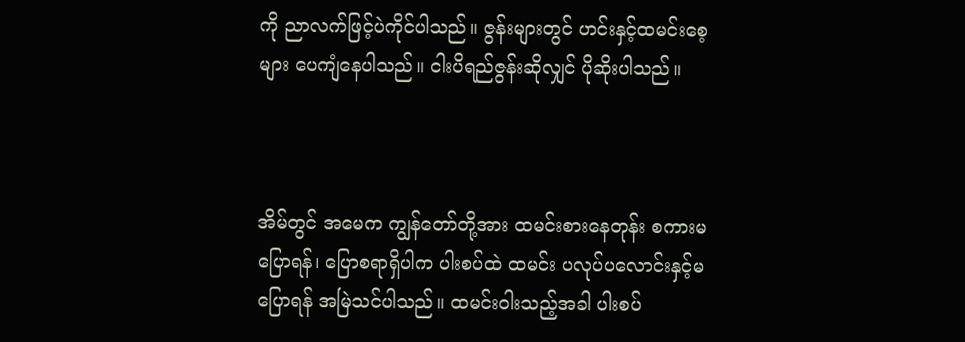ကို ညာလက်ဖြင့်ပဲကိုင်ပါသည်။ ဇွန်းများတွင် ဟင်းနှင့်ထမင်းစေ့များ ပေကျံနေပါသည်။ ငါးပိရည်ဇွန်းဆိုလျှင် ပိုဆိုးပါသည်။



အိမ်တွင် အမေက ကျွန်တော်တို့အား ထမင်းစားနေတုန်း စကားမပြောရန်၊ ပြောစရာရှိပါက ပါးစပ်ထဲ ထမင်း ပလုပ်ပလောင်းနှင့်မပြောရန် အမြဲသင်ပါသည်။ ထမင်းဝါးသည့်အခါ ပါးစပ်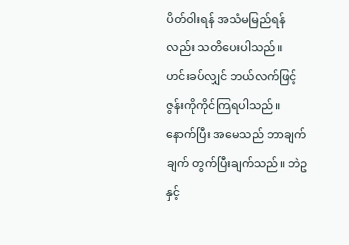ပိတ်ဝါးရန် အသံမမြည်ရန်လည်း သတိပေးပါသည်။ ဟင်းခပ်လျှင် ဘယ်လက်ဖြင့် ဇွန်းကိုကိုင်ကြရပါသည်။ နောက်ပြီး အမေသည် ဘာချက်ချက် တွက်ပြီးချက်သည်။ ဘဲဥနှင့်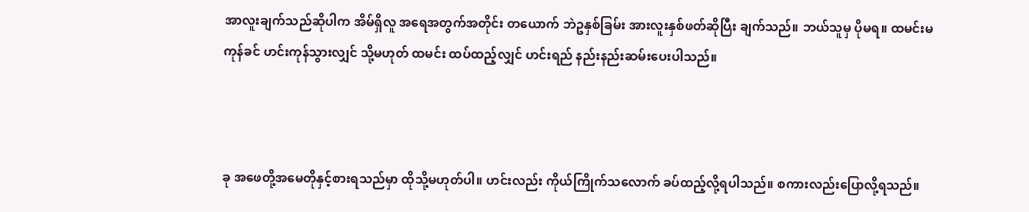အာလူးချက်သည်ဆိုပါက အိမ်ရှိလူ အရေအတွက်အတိုင်း တယောက် ဘဲဥနှစ်ခြမ်း အားလူးနှစ်ဖတ်ဆိုပြီး ချက်သည်။ ဘယ်သူမှ ပိုမရ။ ထမင်းမကုန်ခင် ဟင်းကုန်သွားလျှင် သို့မဟုတ် ထမင်း ထပ်ထည့်လျှင် ဟင်းရည် နည်းနည်းဆမ်းပေးပါသည်။



ခု အဖေတို့အမေတိုနှင့်စားရသည်မှာ ထိုသို့မဟုတ်ပါ။ ဟင်းလည်း ကိုယ်ကြိုက်သလောက် ခပ်ထည့်လို့ရပါသည်။ စကားလည်းပြောလို့ရသည်။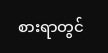စားရာတွင်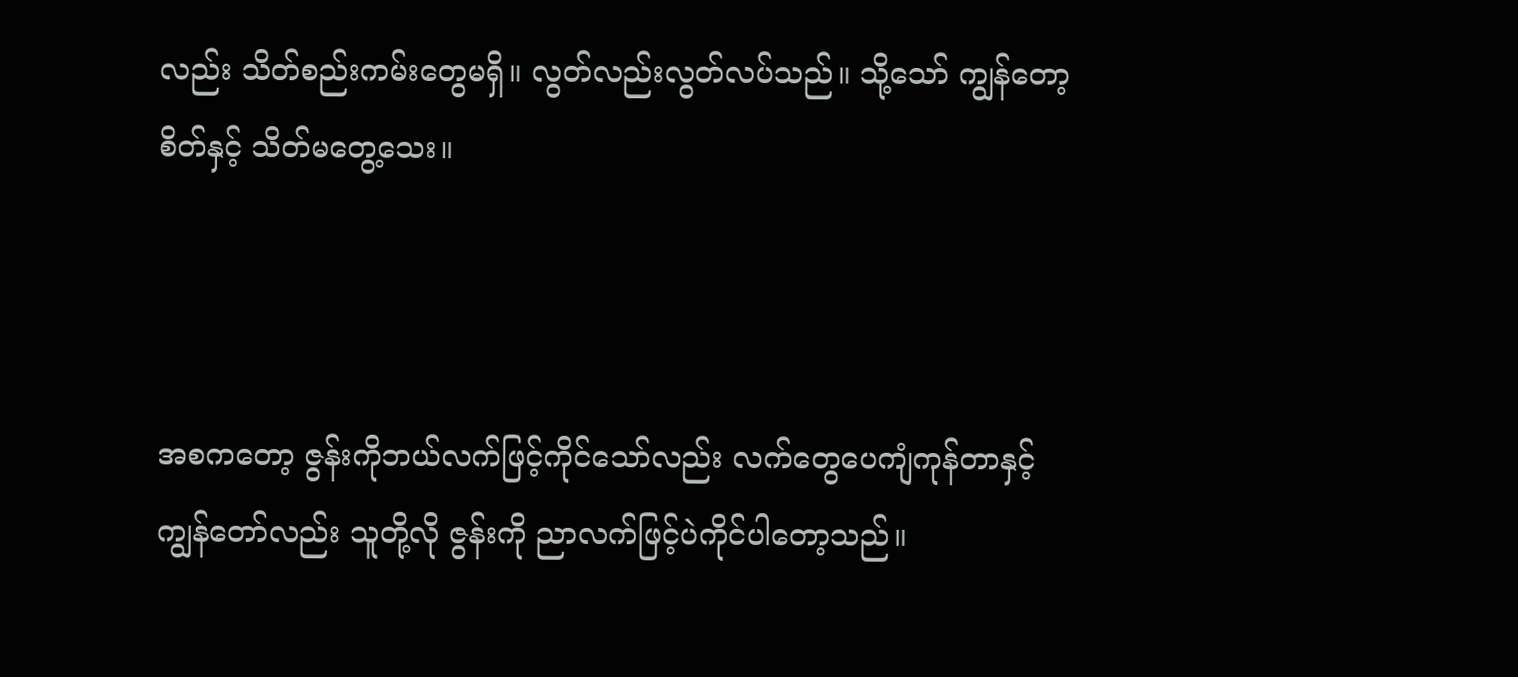လည်း သိတ်စည်းကမ်းတွေမရှိ။ လွတ်လည်းလွတ်လပ်သည်။ သို့သော် ကျွန်တော့စိတ်နှင့် သိတ်မတွေ့သေး။



အစကတော့ ဇွန်းကိုဘယ်လက်ဖြင့်ကိုင်သော်လည်း လက်တွေပေကျံကုန်တာနှင့် ကျွန်တော်လည်း သူတို့လို ဇွန်းကို ညာလက်ဖြင့်ပဲကိုင်ပါတော့သည်။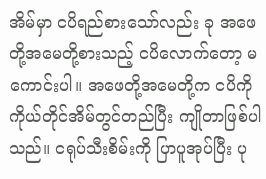အိမ်မှာ ငပိရည်စားသော်လည်း ခု အဖေတို့အမေတို့စားသည့် ငပိလောက်တော့ မကောင်းပါ။ အဖေတို့အမေတို့က ငပိကို ကိုယ်တိုင်အိမ်တွင်တည်ပြီး ကျိုတာဖြစ်ပါသည်။ ငရုပ်သီးစိမ်းကို ပြာပူအုပ်ပြီး ပု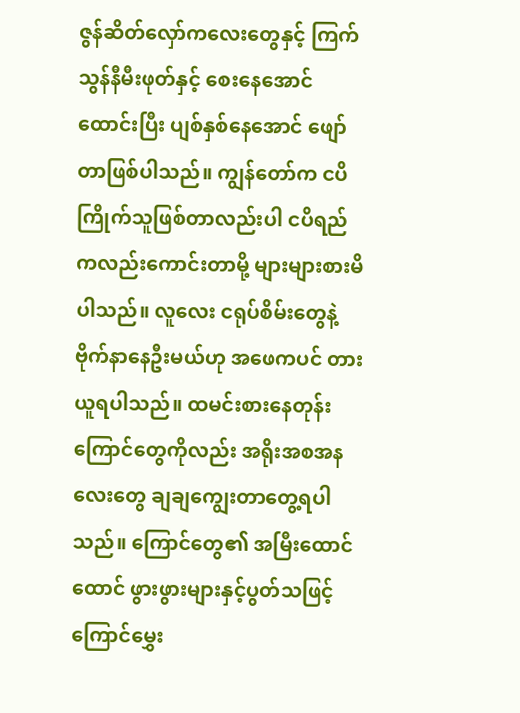ဇွန်ဆိတ်လှော်ကလေးတွေနှင့် ကြက်သွန်နီမီးဖုတ်နှင့် စေးနေအောင်ထောင်းပြီး ပျစ်နှစ်နေအောင် ဖျော်တာဖြစ်ပါသည်။ ကျွန်တော်က ငပိကြိုက်သူဖြစ်တာလည်းပါ ငပိရည်ကလည်းကောင်းတာမို့ များများစားမိ ပါသည်။ လူလေး ငရုပ်စိမ်းတွေနဲ့ ဗိုက်နာနေဦးမယ်ဟု အဖေကပင် တားယူရပါသည်။ ထမင်းစားနေတုန်း ကြောင်တွေကိုလည်း အရိုးအစအနလေးတွေ ချချကျွေးတာတွေ့ရပါသည်။ ကြောင်တွေ၏ အမြီးထောင်ထောင် ဖွားဖွားများနှင့်ပွတ်သဖြင့် ကြောင်မွှေး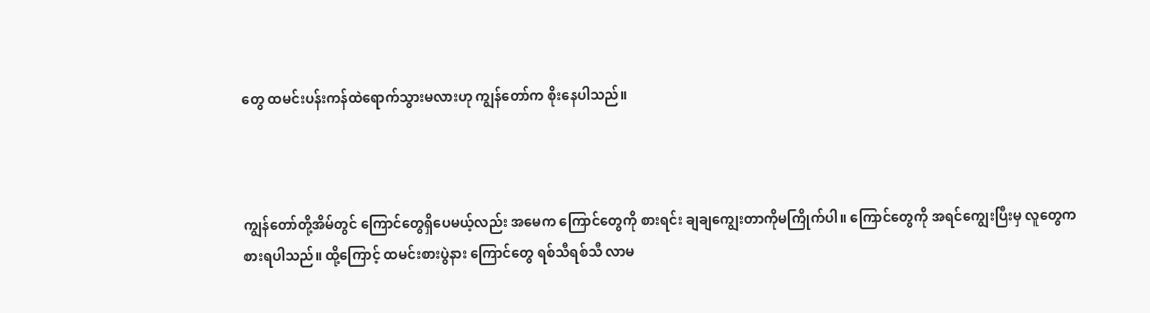တွေ ထမင်းပန်းကန်ထဲရောက်သွားမလားဟု ကျွန်တော်က စိုးနေပါသည်။



ကျွန်တော်တို့အိမ်တွင် ကြောင်တွေရှိပေမယ့်လည်း အမေက ကြောင်တွေကို စားရင်း ချချကျွေးတာကိုမကြိုက်ပါ။ ကြောင်တွေကို အရင်ကျွေးပြီးမှ လူတွေကစားရပါသည်။ ထို့ကြောင့် ထမင်းစားပွဲနား ကြောင်တွေ ရစ်သီရစ်သီ လာမ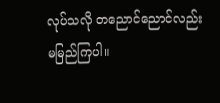လုပ်သလို တညောင်ညောင်လည်း မမြည်ကြပါ။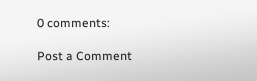0 comments:

Post a Comment